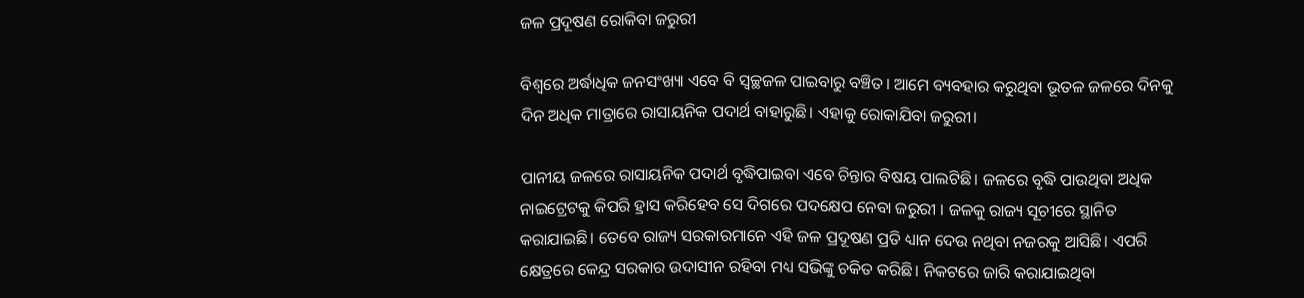ଜଳ ପ୍ରଦୂଷଣ ରୋକିବା ଜରୁରୀ

ବିଶ୍ବରେ ଅର୍ଦ୍ଧାଧିକ ଜନସଂଖ୍ୟା ଏବେ ବି ସ୍ବଚ୍ଛଜଳ ପାଇବାରୁ ବଞ୍ଚିତ। ଆମେ ବ୍ୟବହାର କରୁଥିବା ଭୂତଳ ଜଳରେ ଦିନକୁ ଦିନ ଅଧିକ ମାତ୍ରାରେ ରାସାୟନିକ ପଦାର୍ଥ ବାହାରୁଛି। ଏହାକୁ ରୋକାଯିବା ଜରୁରୀ।

ପାନୀୟ ଜଳରେ ରାସାୟନିକ ପଦାର୍ଥ ବୃଦ୍ଧିପାଇବା ଏବେ ଚିନ୍ତାର ବିଷୟ ପାଲଟିଛି। ଜଳରେ ବୃଦ୍ଧି ପାଉଥିବା ଅଧିକ ନାଇଟ୍ରେଟକୁ କିପରି ହ୍ରାସ କରିହେବ ସେ ଦିଗରେ ପଦକ୍ଷେପ ନେବା ଜରୁରୀ । ଜଳକୁ ରାଜ୍ୟ ସୂଚୀରେ ସ୍ଥାନିତ କରାଯାଇଛି। ତେବେ ରାଜ୍ୟ ସରକାରମାନେ ଏହି ଜଳ ପ୍ରଦୂଷଣ ପ୍ରତି ଧ୍ୟାନ ଦେଉ ନଥିବା ନଜରକୁ ଆସିଛି। ଏପରି କ୍ଷେତ୍ରରେ କେନ୍ଦ୍ର ସରକାର ଉଦାସୀନ ରହିବା ମଧ୍ୟ ସଭିଙ୍କୁ ଚକିତ କରିଛି। ନିକଟରେ ଜାରି କରାଯାଇଥିବା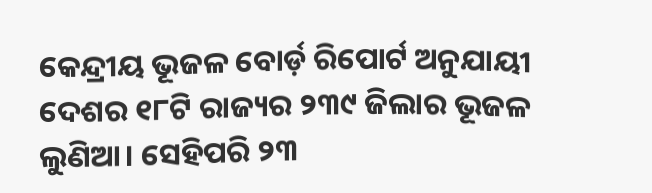କେନ୍ଦ୍ରୀୟ ଭୂଜଳ ବୋର୍ଡ଼ ରିପୋର୍ଟ ଅନୁଯାୟୀ ଦେଶର ୧୮ଟି ରାଜ୍ୟର ୨୩୯ ଜିଲାର ଭୂଜଳ ଲୁଣିଆ। ସେହିପରି ୨୩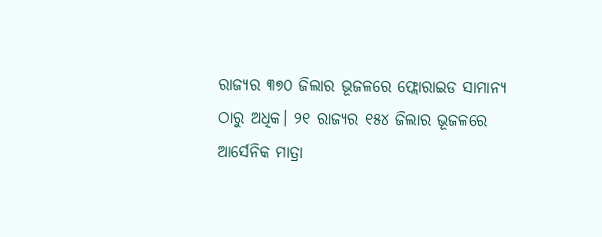ରାଜ୍ୟର ୩୭୦ ଜିଲା‌ର ଭୂଜଳରେ ଫ୍ଲୋରାଇଡ ସାମାନ୍ୟ ଠାରୁ ଅଧିକ। ୨୧ ରାଜ୍ୟର ୧୫୪ ଜିଲାର ଭୂଜଳରେ ଆର୍ସେନିକ ମାତ୍ରା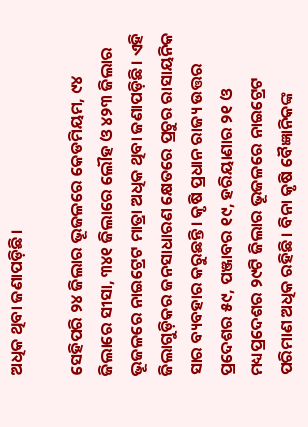ଅଧିକ ଥିବା ଜଣାପଡ଼ିଛି।

ସେହିପରି ୨୪ ଜିଲାର ଭୂଜଳରେ କେଡମିୟମ, ୯୪ ଜିଲାରେ ସୀସା, ୩୪୧ ଜିଲାରେ ଲୌହ ଓ ୪୨୩ ଜିଲାର ଭୂଜଳରେ ନାଇଟ୍ରେଟ ମାତ୍ରା ଅଧିକ ଥିବା ଜଣାପଡ଼ିଛି। ଏହି ଜିଲାଗୁଡ଼ିକର ଜନସାଧାରଣ କ୍ଷେତରେ ପ୍ରଚୁର ରାସାୟନିକ ସାର ବ୍ୟବହାର କରୁଛନ୍ତି। କୃଷି ପ୍ରଧାନ ରାଜ୍ୟ ଉତ୍ତର ପ୍ରଦେଶର ୫୯, ପଞ୍ଜାବର ୧୯, ହରିୟାଣାର ୨୧ ଓ ମଧ୍ୟପ୍ରଦେଶର ୨୯ଟି ଜିଲାର ଭୂଜଳରେ ନାଇଟ୍ରେଟ ପରିମାଣ ଅଧିକ ରହିଛି। ବିନା କୃଷି ବୈଜ୍ଞାନିକଙ୍କ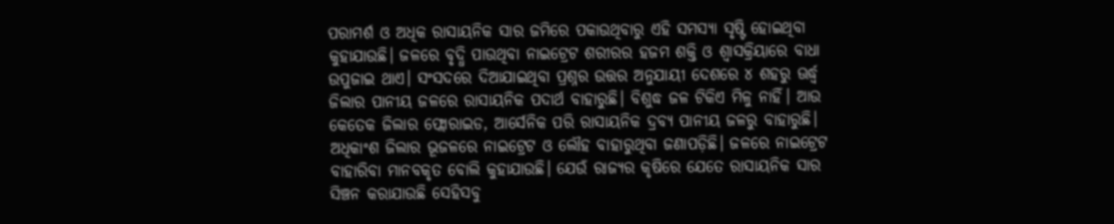ପରାମର୍ଶ ଓ ଅଧିକ ରାସାୟନିକ ସାର ଜମିରେ ପକାଉଥିବାରୁ ଏହି ସମସ୍ୟା ସୃଷ୍ଟି ହୋଇଥିବା କୁହାଯାଉଛି। ଜଳରେ ବୃଦ୍ଧି ପାଉଥିବା ନାଇଟ୍ରେଟ ଶରୀରର ହଜମ ଶକ୍ତି ଓ ଶ୍ବାସକ୍ରିୟାରେ ବାଧା ଉପୁଜାଇ ଥାଏ। ସଂସଦରେ ଦିଆଯାଇଥିବା ପ୍ରଶ୍ନର ଉତ୍ତର ଅନୁଯାୟୀ ଦେଶରେ ୪ ଶହରୁ ଊର୍ଦ୍ଧ୍ବ ଜିଲାର ପାନୀୟ ଜଳରେ ରାସାୟନିକ ପଦାର୍ଥ ବାହାରୁଛି। ବିଶୁଦ୍ଧ ଜଳ ଟିକିଏ ମିଳୁ ନାହିଁ। ଆଉ କେତେକ ଜିଲାର ଫ୍ଲୋରାଇଡ, ଆର୍ସେନିକ ପରି ରାସାୟନିକ ଦ୍ରବ୍ୟ ପାନୀୟ ଜଳରୁ ବାହାରୁଛି। ଅଧିକାଂଶ ଜିଲାର ଭୂଜଳରେ ନାଇଟ୍ରେଟ ଓ ଲୌହ ବାହାରୁଥିବା ଜଣାପଡ଼ିଛି। ଜଳରେ ନାଇଟ୍ରେଟ ବାହାରିବା ମାନବକୃତ ବୋଲି କୁହାଯାଉଛି। ଯେଉଁ ରାଜ୍ୟର କୃଷିରେ ଯେତେ ରାସାୟନିକ ସାର ସିଞ୍ଚନ କରାଯାଉଛି ସେହିସବୁ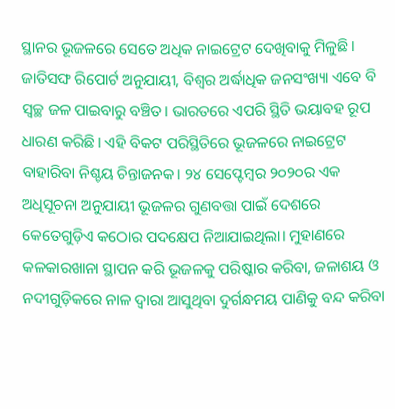ସ୍ଥାନର ଭୂଜଳରେ ସେତେ ଅଧିକ ନାଇଟ୍ରେଟ ଦେଖିବାକୁ ମିଳୁଛି। ଜାତିସଙ୍ଘ ରିପୋର୍ଟ ଅନୁଯାୟୀ, ବିଶ୍ବର ଅର୍ଦ୍ଧାଧିକ ଜନସଂଖ୍ୟା ଏବେ ବି ସ୍ବଚ୍ଛ ଜଳ ପାଇବାରୁ ବଞ୍ଚିତ। ଭାରତରେ ଏପରି ସ୍ଥିତି ଭୟାବହ ରୂପ ଧାରଣ କରିଛି। ଏହି ବିକଟ ପରିସ୍ଥିତିରେ ଭୂଜଳରେ ନାଇଟ୍ରେଟ ବାହାରିବା ନିଶ୍ଚୟ ଚିନ୍ତାଜନକ। ୨୪ ସେପ୍ଟେମ୍ବର ୨୦୨୦ର ଏକ ଅଧିସୂଚନା ଅନୁଯାୟୀ ଭୂଜଳର ଗୁଣବତ୍ତା ପାଇଁ ଦେଶରେ କେତେଗୁଡ଼ିଏ କଠୋର ପଦକ୍ଷେପ ନିଆଯାଇଥିଲା। ମୁହାଣରେ କଳକାରଖାନା ସ୍ଥାପନ କରି ଭୂଜଳକୁ ପରିଷ୍କାର କରିବା, ଜଳାଶୟ ଓ ନଦୀଗୁଡ଼ିକରେ ନାଳ ଦ୍ବାରା ଆସୁଥିବା ଦୁର୍ଗନ୍ଧମୟ ପାଣିକୁ ବନ୍ଦ କରିବା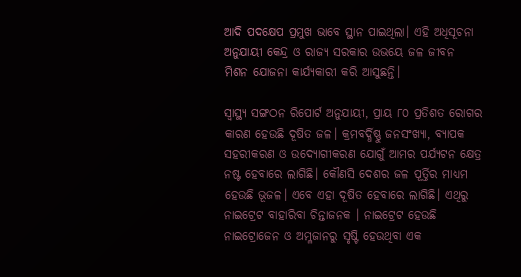ଆଦି ପଦକ୍ଷେପ ପ୍ରମୁଖ ଭାବେ ସ୍ଥାନ ପାଇଥିଲା। ଏହି ଅଧିସୂଚନା ଅନୁଯାୟୀ କେନ୍ଦ୍ର ଓ ରାଜ୍ୟ ସରକାର ଉଭୟେ ଜଳ ଜୀବନ ମିଶନ ଯୋଜନା କାର୍ଯ୍ୟକାରୀ କରି ଆସୁଛନ୍ତି।

ସ୍ବାସ୍ଥ୍ୟ ସଙ୍ଗଠନ ରିପୋର୍ଟ ଅନୁଯାୟୀ, ପ୍ରାୟ ୮୦ ପ୍ରତିଶତ ରୋଗର କାରଣ ହେଉଛି ଦୂଷିତ ଜଳ। କ୍ରମବର୍ଦ୍ଧିଷ୍ଣୁ ଜନସଂଖ୍ୟା, ବ୍ୟାପକ ସହରୀକରଣ ଓ ଉଦ୍ୟୋଗୀକରଣ ଯୋଗୁଁ ଆମର ପର୍ଯ୍ୟଟନ କ୍ଷେତ୍ର ନଷ୍ଟ ହେବାରେ ଲାଗିଛି। କୌଣସି ଦେଶର ଜଳ ପୂର୍ତ୍ତିର ମାଧ୍ୟମ ହେଉଛି ଭୂଜଳ। ଏବେ ଏହା ଦୂଷିତ ହେବାରେ ଲାଗିଛି। ଏଥିରୁ ନାଇଟ୍ରେଟ ବାହାରିବା ଚିନ୍ତାଜନକ । ନାଇଟ୍ରେଟ ହେଉଛି ନାଇଟ୍ରୋଜେନ ଓ ଅମ୍ଳଜାନରୁ ସୃଷ୍ଟି ହେଉଥିବା ଏକ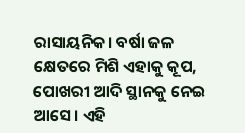ରାସାୟନିକ। ବର୍ଷା ଜଳ କ୍ଷେତରେ ମିଶି ଏହାକୁ କୂପ, ପୋଖରୀ ଆଦି ସ୍ଥାନକୁ ନେଇ ଆସେ। ଏହି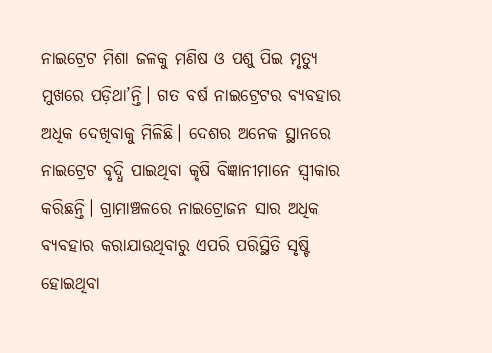ନାଇଟ୍ରେଟ ମିଶା ଜଳକୁ ମଣିଷ ଓ ପଶୁ ପିଇ ମୃତ୍ୟୁ ମୁଖରେ ପଡ଼ିଥା’ନ୍ତି। ଗତ ବର୍ଷ ନାଇଟ୍ରେଟର ବ୍ୟବହାର ଅଧିକ ଦେଖିବାକୁ ମିଳିଛି। ଦେଶର ଅନେକ ସ୍ଥାନରେ ନାଇଟ୍ରେଟ ବୃଦ୍ଧି ପାଇଥିବା କୃଷି ବିଜ୍ଞାନୀମାନେ ସ୍ବୀକାର କରିଛନ୍ତି। ଗ୍ରାମାଞ୍ଚଳ‌ରେ ନାଇଟ୍ରୋଜନ ସାର ଅଧିକ ବ୍ୟବହାର କରାଯାଉଥିବାରୁ ଏପରି ପରିସ୍ଥିତି ସୃଷ୍ଟି ହୋଇଥିବା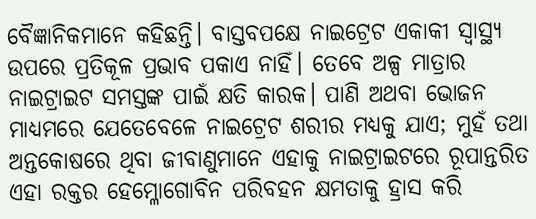ବୈଜ୍ଞାନିକମାନେ କହିଛନ୍ତି। ବାସ୍ତବପକ୍ଷେ ନାଇଟ୍ରେଟ ଏକାକୀ ସ୍ବାସ୍ଥ୍ୟ ଉପରେ ପ୍ରତିକୂଳ ପ୍ରଭାବ ପକାଏ ନାହିଁ। ତେବେ ଅଳ୍ପ ମାତ୍ରାର ନାଇଟ୍ରାଇଟ ସମସ୍ତଙ୍କ ପାଇଁ କ୍ଷତି କାରକ। ପାଣି ଅଥବା ଭୋଜନ ମାଧ୍ୟମରେ ଯେତେବେଳେ ନାଇଟ୍ରେଟ ଶରୀର ମଧ୍ୟକୁ ଯାଏ; ମୁହଁ ତଥା ଅନ୍ତକୋଷରେ ଥିବା ଜୀବାଣୁମାନେ ଏହାକୁ ନାଇଟ୍ରାଇଟରେ ରୂପାନ୍ତରିତ ଏହା ରକ୍ତର ହେମ୍ଳୋଗୋବିନ ପରିବହନ କ୍ଷମତାକୁ ହ୍ରାସ କରି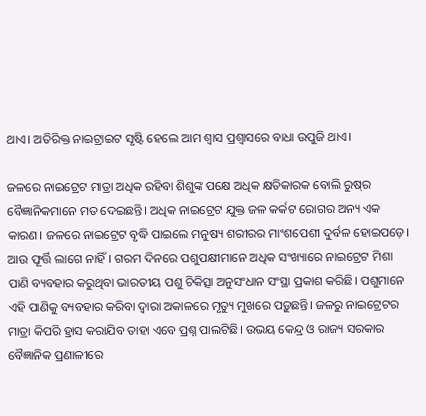ଥାଏ। ଅତିରିକ୍ତ ନାଇଟ୍ରାଇଟ ସୃଷ୍ଟି ହେଲେ ଆମ ଶ୍ବାସ ପ୍ରଶ୍ବାସରେ ବାଧା ଉପୁଜି ଥାଏ।

ଜଳରେ ନାଇଟ୍ରେଟ ମାତ୍ରା ଅଧିକ ରହିବା ଶିଶୁଙ୍କ ପକ୍ଷେ ଅଧିକ କ୍ଷତିକାରକ ବୋଲି ରୁଷ୍‌ର ବୈଜ୍ଞାନିକମାନେ ମତ ଦେଇଛନ୍ତି। ଅଧିକ ନାଇଟ୍ରେଟ ଯୁକ୍ତ ଜଳ କର୍କଟ ରୋଗର ଅନ୍ୟ ଏକ କାରଣ। ଜଳରେ ନାଇଟ୍ରେଟ ବୃଦ୍ଧି ପାଇଲେ ମନୁଷ୍ୟ ଶରୀରର ମାଂଶପେଶୀ ଦୁର୍ବଳ ହୋଇପଡ଼େ। ଆଉ ଫୂର୍ତ୍ତି ଲାଗେ ନାହିଁ। ଗରମ ଦିନରେ ପଶୁପକ୍ଷୀମାନେ ଅଧିକ ସଂଖ୍ୟାରେ ନାଇଟ୍ରେଟ ମିଶା ପାଣି ବ୍ୟବହାର କରୁଥିବା ଭାରତୀୟ ପଶୁ ଚିକିତ୍ସା ଅନୁସଂଧାନ ସଂସ୍ଥା ପ୍ରକାଶ କରିଛି। ପଶୁମାନେ ଏହି ପାଣିକୁ ବ୍ୟବହାର କରିବା ଦ୍ବାରା ଅକାଳରେ ମୃତ୍ୟୁ ମୁଖରେ ପଡ଼ୁଛନ୍ତି। ଜଳରୁ ନାଇଟ୍ରେଟର ମାତ୍ରା କିପରି ହ୍ରାସ କରାଯିବ ତାହା ଏବେ ପ୍ରଶ୍ନ ପାଲଟିଛି। ଉଭୟ କେନ୍ଦ୍ର ଓ ରାଜ୍ୟ ସରକାର ବୈଜ୍ଞାନିକ ପ୍ରଣାଳୀରେ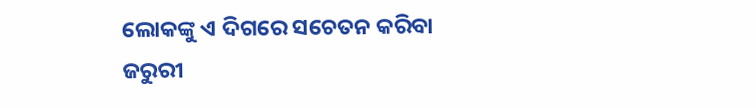ଲୋକଙ୍କୁ ଏ ଦିଗରେ ସଚେତନ କରିବା ଜରୁରୀ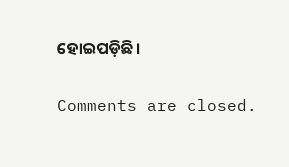ହୋଇପଡ଼ିଛି।

Comments are closed.